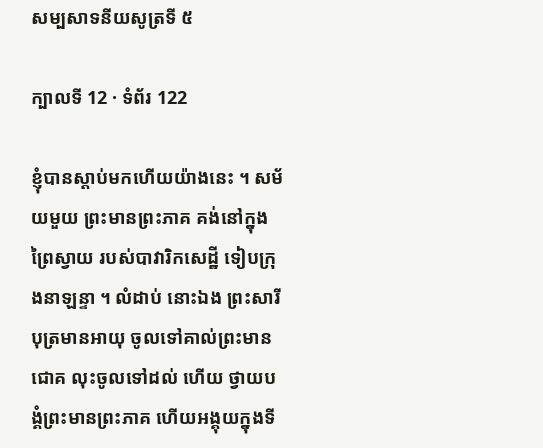សម្បសាទនីយសូត្រទី ៥

ក្បាលទី 12 · ទំព័រ 122

ខ្ញុំបានស្តាប់មកហើយយ៉ាងនេះ ។ សម័យមួយ ព្រះមានព្រះភាគ គង់នៅក្នុងព្រៃស្វាយ របស់បាវារិកសេដ្ឋី ទៀបក្រុងនាឡន្ទា ។ លំដាប់ នោះឯង ព្រះសារីបុត្រមានអាយុ ចូលទៅគាល់ព្រះមានជោគ លុះចូលទៅដល់ ហើយ ថ្វាយបង្គំព្រះមានព្រះភាគ ហើយអង្គុយក្នុងទី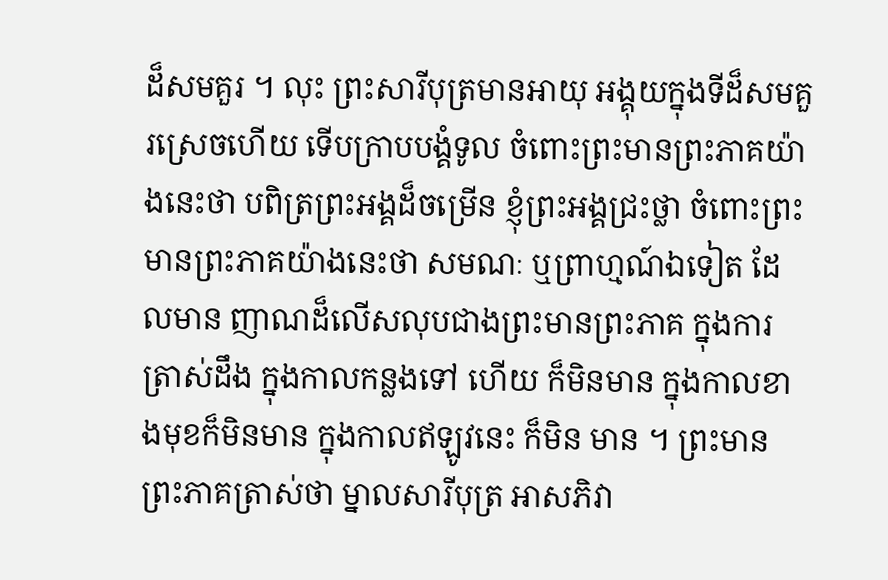ដ៏សមគួរ ។ លុះ ព្រះសារីបុត្រមានអាយុ អង្គុយក្នុងទីដ៏សមគួរស្រេចហើយ ទើបក្រាបបង្គំទូល ចំពោះព្រះមានព្រះភាគយ៉ាងនេះថា បពិត្រព្រះអង្គដ៏ចម្រើន ខ្ញុំព្រះអង្គជ្រះថ្លា ចំពោះព្រះមានព្រះភាគយ៉ាងនេះថា សមណៈ ឬព្រាហ្មណ៍ឯទៀត ដែលមាន ញាណដ៏លើសលុបជាងព្រះមានព្រះភាគ ក្នុងការត្រាស់ដឹង ក្នុងកាលកន្លងទៅ ហើយ ក៏មិនមាន ក្នុងកាលខាងមុខក៏មិនមាន ក្នុងកាលឥឡូវនេះ ក៏មិន មាន ។ ព្រះមានព្រះភាគត្រាស់ថា ម្នាលសារីបុត្រ អាសភិវា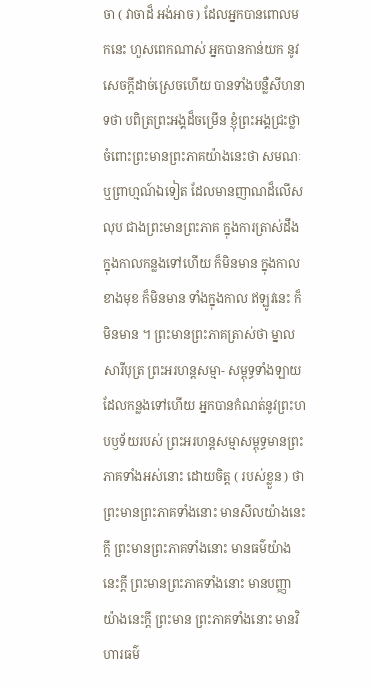ចា ( វាចាដ៏ អង់អាច ) ដែលអ្នកបានពោលមកនេះ ហួសពេកណាស់ អ្នកបានកាន់យក នូវសេចក្តីដាច់ស្រេចហើយ បានទាំងបន្លឺសីហនាទថា បពិត្រព្រះអង្គដ៏ចម្រើន ខ្ញុំព្រះអង្គជ្រះថ្លាចំពោះព្រះមានព្រះភាគយ៉ាងនេះថា សមណៈ ឬព្រាហ្មណ៍ឯទៀត ដែលមានញាណដ៏លើសលុប ជាងព្រះមានព្រះភាគ ក្នុងការត្រាស់ដឹង ក្នុងកាលកន្លងទៅហើយ ក៏មិនមាន ក្នុងកាលខាងមុខ ក៏មិនមាន ទាំងក្នុងកាល ឥឡូវនេះ ក៏មិនមាន ។ ព្រះមានព្រះភាគត្រាស់ថា ម្នាលសារីបុត្រ ព្រះអរហន្តសម្មា- សម្ពុទ្ធទាំងឡាយ ដែលកន្លងទៅហើយ អ្នកបានកំណត់នូវព្រះហបឫទ័យរបស់ ព្រះអរហន្តសម្មាសម្ពុទ្ធមានព្រះភាគទាំងអស់នោះ ដោយចិត្ត ( របស់ខ្លួន ) ថា ព្រះមានព្រះភាគទាំងនោះ មានសីលយ៉ាងនេះក្តី ព្រះមានព្រះភាគទាំងនោះ មានធម៌យ៉ាងនេះក្តី ព្រះមានព្រះភាគទាំងនោះ មានបញ្ញាយ៉ាងនេះក្តី ព្រះមាន ព្រះភាគទាំងនោះ មានវិហារធម៌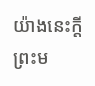យ៉ាងនេះក្តី ព្រះម